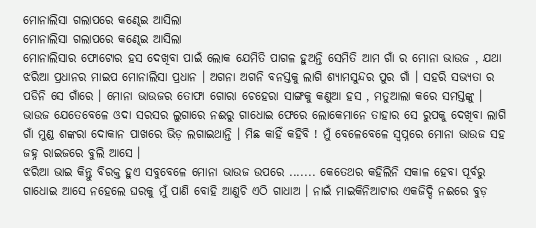ମୋନାଲିସା ଗଲାପରେ କଣ୍ଢେଇ ଆସିଲା
ମୋନାଲିସା ଗଲାପରେ କଣ୍ଢେଇ ଆସିଲା
ମୋନାଲିସାର ଫୋଟୋର ହସ ଦେଖିବା ପାଇଁ ଲୋକ ଯେମିତି ପାଗଳ ହୁଅନ୍ତି ସେମିତି ଆମ ଗାଁ ର ମୋନା ଭାଉଜ , ଯଥା ଝରିଆ ପ୍ରଧାନର ମାଇପ ମୋନାଲିସା ପ୍ରଧାନ । ଅଗନା ଅଗନି ବନସ୍ତକୁ ଲାଗି ଶ୍ୟାମସୁନ୍ଦର ପୁର ଗାଁ । ସହରି ସଭ୍ୟତା ର ପଡିନି ସେ ଗାଁରେ । ମୋନା ଭାଉଜର ତୋଫା ଗୋରା ଚେହେରା ସାଙ୍ଗକୁ କଣୁଆ ହସ , ମତୁଆଲା କରେ ସମସ୍ତଙ୍କୁ । ଭାଉଜ ଯେତେବେଳେ ଓଦା ସରସର ଲୁଗାରେ ନଈରୁ ଗାଧୋଇ ଫେରେ ଲୋକେମାନେ ତାହାର ସେ ରୁପକୁ ଦେଖିବା ଲାଗି ଗାଁ ମୁଣ୍ଡ ଶଙ୍କରା ଦୋକାନ ପାଖରେ ଭିଡ଼ ଲଗାଇଥାନ୍ତି । ମିଛ କାହିଁ କହିବି ! ମୁଁ ବେଳେବେଳେ ସ୍ୱପ୍ନରେ ମୋନା ଭାଉଜ ସହ ଜହ୍ନ ରାଇଜରେ ବୁଲି ଆସେ ।
ଝରିଆ ଭାଇ କିନ୍ତୁ ବିରକ୍ତ ହୁଏ ସବୁବେଳେ ମୋନା ଭାଉଜ ଉପରେ ....... କେତେଥର କହିଲିନି ସକାଳ ହେବା ପୂର୍ବରୁ ଗାଧୋଇ ଆସେ ନହେଲେ ଘରକୁ ମୁଁ ପାଣି ବୋହି ଆଣୁଚି ଏଠି ଗାଧାଅ । ନାଇଁ ମାଇକିନିଆଟାର ଏକଜିଦ୍ଦି ନଈରେ ବୁଡ଼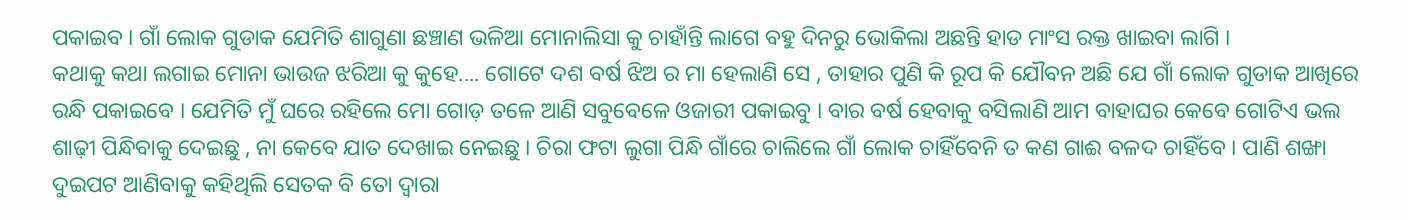ପକାଇବ । ଗାଁ ଲୋକ ଗୁଡାକ ଯେମିତି ଶାଗୁଣା ଛଞ୍ଚାଣ ଭଳିଆ ମୋନାଲିସା କୁ ଚାହାଁନ୍ତି ଲାଗେ ବହୁ ଦିନରୁ ଭୋକିଲା ଅଛନ୍ତି ହାଡ ମାଂସ ରକ୍ତ ଖାଇବା ଲାଗି ।
କଥାକୁ କଥା ଲଗାଇ ମୋନା ଭାଉଜ ଝରିଆ କୁ କୁହେ.... ଗୋଟେ ଦଶ ବର୍ଷ ଝିଅ ର ମା ହେଲାଣି ସେ , ତାହାର ପୁଣି କି ରୂପ କି ଯୌବନ ଅଛି ଯେ ଗାଁ ଲୋକ ଗୁଡାକ ଆଖିରେ ରନ୍ଧି ପକାଇବେ । ଯେମିତି ମୁଁ ଘରେ ରହିଲେ ମୋ ଗୋଡ଼ ତଳେ ଆଣି ସବୁବେଳେ ଓଜାରୀ ପକାଇବୁ । ବାର ବର୍ଷ ହେବାକୁ ବସିଲାଣି ଆମ ବାହାଘର କେବେ ଗୋଟିଏ ଭଲ ଶାଢ଼ୀ ପିନ୍ଧିବାକୁ ଦେଇଛୁ , ନା କେବେ ଯାତ ଦେଖାଇ ନେଇଛୁ । ଚିରା ଫଟା ଲୁଗା ପିନ୍ଧି ଗାଁରେ ଚାଲିଲେ ଗାଁ ଲୋକ ଚାହିଁବେନି ତ କଣ ଗାଈ ବଳଦ ଚାହିଁବେ । ପାଣି ଶଙ୍ଖା ଦୁଇପଟ ଆଣିବାକୁ କହିଥିଲି ସେତକ ବି ତୋ ଦ୍ୱାରା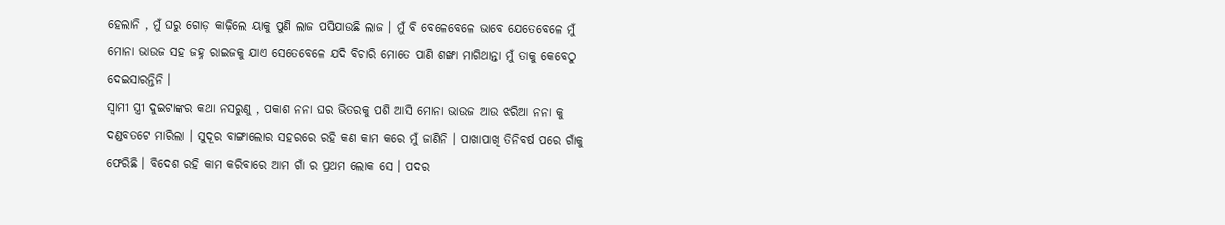ହେଲାନି , ମୁଁ ଘରୁ ଗୋଡ଼ କାଢ଼ିଲେ ୟାକୁ ପୁଣି ଲାଜ ପସିଯାଉଛି ଲାଜ । ମୁଁ ବି ବେଳେବେଳେ ଭାବେ ଯେତେବେଳେ ମୁଁ ମୋନା ଭାଉଜ ସହ ଜହ୍ନ ରାଇଜକୁ ଯାଏ ସେତେବେଳେ ଯଦି ବିଚାରି ମୋତେ ପାଣି ଶଙ୍ଖା ମାଗିଥାନ୍ତା ମୁଁ ତାକୁ କେବେଠୁ ଦେଇସାରନ୍ତିନି ।
ସ୍ୱାମୀ ସ୍ତ୍ରୀ ଦୁଇଟାଙ୍କର କଥା ନସରୁଣୁ , ପକାଶ ନନା ଘର ଭିତରକୁ ପଶି ଆସି ମୋନା ଭାଉଜ ଆଉ ଝରିଆ ନନା କୁ ଦଣ୍ଡବତଟେ ମାରିଲା । ସୁଦୂର ବାଙ୍ଗାଲୋର ସହରରେ ରହି କଣ କାମ କରେ ମୁଁ ଜାଣିନି । ପାଖାପାଖି ତିନିବର୍ଷ ପରେ ଗାଁକୁ ଫେରିଛି । ବିଦେଶ ରହି କାମ କରିବାରେ ଆମ ଗାଁ ର ପ୍ରଥମ ଲୋକ ସେ । ପଦର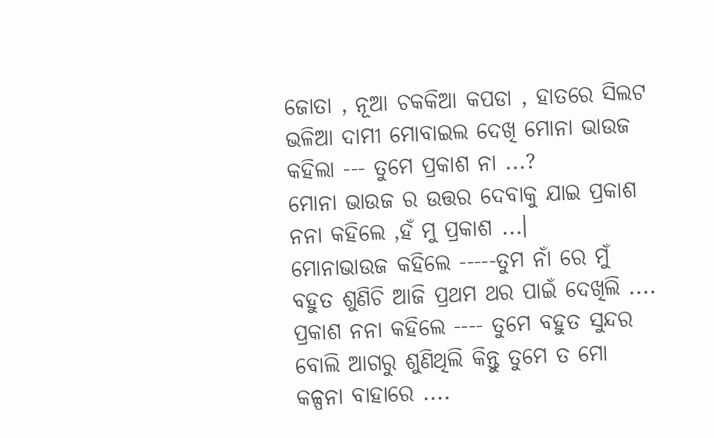ଜୋତା , ନୂଆ ଚକକିଆ କପଡା , ହାତରେ ସିଲଟ ଭଳିଆ ଦାମୀ ମୋବାଇଲ ଦେଖି ମୋନା ଭାଉଜ କହିଲା --- ତୁମେ ପ୍ରକାଶ ନା ...?
ମୋନା ଭାଉଜ ର ଉତ୍ତର ଦେବାକୁ ଯାଇ ପ୍ରକାଶ ନନା କହିଲେ ,ହଁ ମୁ ପ୍ରକାଶ ...।
ମୋନାଭାଉଜ କହିଲେ -----ତୁମ ନାଁ ରେ ମୁଁ ବହୁତ ଶୁଣିଚି ଆଜି ପ୍ରଥମ ଥର ପାଇଁ ଦେଖିଲି ....
ପ୍ରକାଶ ନନା କହିଲେ ---- ତୁମେ ବହୁତ ସୁନ୍ଦର ବୋଲି ଆଗରୁ ଶୁଣିଥିଲି କିନ୍ତୁ ତୁମେ ତ ମୋ କଳ୍ପନା ବାହାରେ ....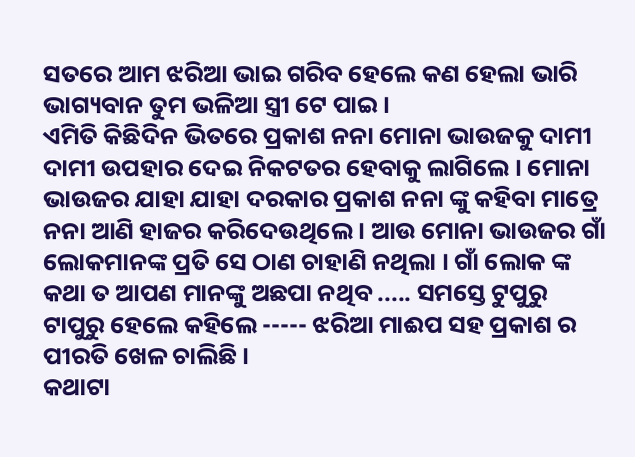ସତରେ ଆମ ଝରିଆ ଭାଇ ଗରିବ ହେଲେ କଣ ହେଲା ଭାରି ଭାଗ୍ୟବାନ ତୁମ ଭଳିଆ ସ୍ତ୍ରୀ ଟେ ପାଇ ।
ଏମିତି କିଛିଦିନ ଭିତରେ ପ୍ରକାଶ ନନା ମୋନା ଭାଉଜକୁ ଦାମୀ ଦାମୀ ଉପହାର ଦେଇ ନିକଟତର ହେବାକୁ ଲାଗିଲେ । ମୋନା ଭାଉଜର ଯାହା ଯାହା ଦରକାର ପ୍ରକାଶ ନନା ଙ୍କୁ କହିବା ମାତ୍ରେ ନନା ଆଣି ହାଜର କରିଦେଉଥିଲେ । ଆଉ ମୋନା ଭାଉଜର ଗାଁ ଲୋକମାନଙ୍କ ପ୍ରତି ସେ ଠାଣ ଚାହାଣି ନଥିଲା । ଗାଁ ଲୋକ ଙ୍କ କଥା ତ ଆପଣ ମାନଙ୍କୁ ଅଛପା ନଥିବ ..... ସମସ୍ତେ ଟୁପୁରୁ ଟାପୁରୁ ହେଲେ କହିଲେ ----- ଝରିଆ ମାଈପ ସହ ପ୍ରକାଶ ର ପୀରତି ଖେଳ ଚାଲିଛି ।
କଥାଟା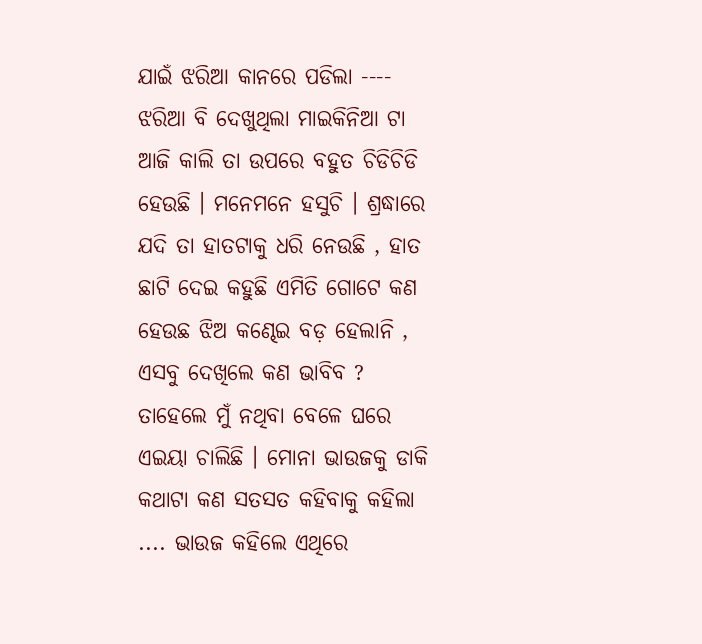ଯାଇଁ ଝରିଆ କାନରେ ପଡିଲା ---- ଝରିଆ ବି ଦେଖୁଥିଲା ମାଇକିନିଆ ଟା ଆଜି କାଲି ତା ଉପରେ ବହୁତ ଚିଡିଚିଡି ହେଉଛି । ମନେମନେ ହସୁଚି । ଶ୍ରଦ୍ଧାରେ ଯଦି ତା ହାତଟାକୁ ଧରି ନେଉଛି , ହାତ ଛାଟି ଦେଇ କହୁଛି ଏମିତି ଗୋଟେ କଣ ହେଉଛ ଝିଅ କଣ୍ଢେଇ ବଡ଼ ହେଲାନି , ଏସବୁ ଦେଖିଲେ କଣ ଭାବିବ ? ତାହେଲେ ମୁଁ ନଥିବା ବେଳେ ଘରେ ଏଇୟା ଚାଲିଛି । ମୋନା ଭାଉଜକୁ ଡାକି କଥାଟା କଣ ସତସତ କହିବାକୁ କହିଲା .... ଭାଉଜ କହିଲେ ଏଥିରେ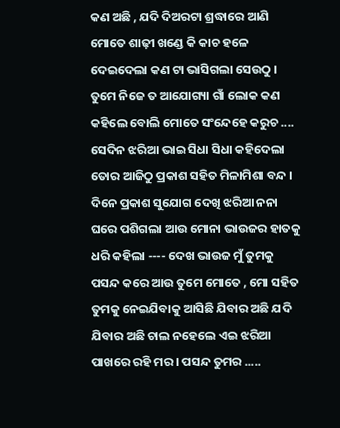କଣ ଅଛି , ଯଦି ଦିଅରଟା ଶ୍ରଦ୍ଧାରେ ଆଣି ମୋତେ ଶାଢ଼ୀ ଖଣ୍ଡେ କି କାଚ ହଳେ ଦେଇଦେଲା କଣ ଟା ଭାସିଗଲା ସେଉଠୁ । ତୁମେ ନିଜେ ତ ଆଯୋଗ୍ୟା ଗାଁ ଲୋକ କଣ କହିଲେ ବୋଲି ମୋତେ ସଂନ୍ଦେହେ କରୁଚ .... ସେଦିନ ଝରିଆ ଭାଇ ସିଧା ସିଧା କହିଦେଲା ତୋର ଆଜିଠୁ ପ୍ରକାଶ ସହିତ ମିଳାମିଶା ବନ୍ଦ ।
ଦିନେ ପ୍ରକାଶ ସୁଯୋଗ ଦେଖି ଝରିଆ ନନା ଘରେ ପଶିଗଲା ଆଉ ମୋନା ଭାଉଜର ହାତକୁ ଧରି କହିଲା ---- ଦେଖ ଭାଉଜ ମୁଁ ତୁମକୁ ପସନ୍ଦ କରେ ଆଉ ତୁମେ ମୋତେ , ମୋ ସହିତ ତୁମକୁ ନେଇଯିବାକୁ ଆସିଛି ଯିବାର ଅଛି ଯଦି ଯିବାର ଅଛି ଚାଲ ନହେଲେ ଏଇ ଝରିଆ ପାଖରେ ରହି ମର । ପସନ୍ଦ ତୁମର .....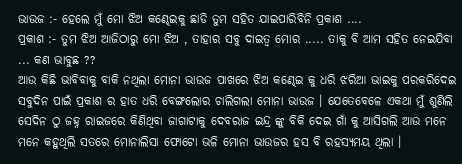ଭାଉଜ :- ହେଲେ ମୁଁ ମୋ ଝିଅ କଣ୍ଢେଇକୁ ଛାଡି ତୁମ ସହିତ ଯାଇପାରିବିନି ପ୍ରକାଶ ....
ପ୍ରକାଶ :- ତୁମ ଝିଅ ଆଜିଠାରୁ ମୋ ଝିଅ , ତାହାର ସବୁ ଦାଇତ୍ୱ ମୋର ..... ତାକୁ ବି ଆମ ସହିତ ନେଇଯିବା ... କଣ ଭାବୁଛ ??
ଆଉ କିଛି ଭାବିବାକୁ ବାକି ନଥିଲା ମୋନା ଭାଉଜ ପାଖରେ ଝିଅ କଣ୍ଢେଇ କୁ ଧରି ଝରିଆ ଭାଇକୁ ପରକରିଦେଇ ସବୁଦିନ ପାଇଁ ପ୍ରକାଶ ର ହାତ ଧରି ବେଙ୍ଗଲୋର ଚାଲିଗଲା ମୋନା ଭାଉଜ । ଯେତେବେଳେ ଏକଥା ମୁଁ ଶୁଣିଲି ସେଦିନ ଠୁ ଜହ୍ନ ରାଇଜରେ କିଣିଥିବା ଜାଗାଟାକୁ ଦେବରାଜ ଇନ୍ଦ୍ର ଙ୍କୁ ବିକି ଦେଇ ଗାଁ କୁ ଆସିଗଲି ଆଉ ମନେ ମନେ କହୁଥିଲି ସତରେ ମୋନାଲିସା ଫୋଟୋ ଭଳି ମୋନା ଭାଉଜର ହସ ବି ରହସ୍ୟମୟ ଥିଲା ।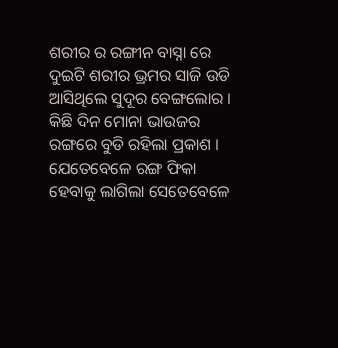ଶରୀର ର ରଙ୍ଗୀନ ବାସ୍ନା ରେ ଦୁଇଟି ଶରୀର ଭ୍ରମର ସାଜି ଉଡି ଆସିଥିଲେ ସୁଦୂର ବେଙ୍ଗଲୋର । କିଛି ଦିନ ମୋନା ଭାଉଜର ରଙ୍ଗରେ ବୁଡି ରହିଲା ପ୍ରକାଶ । ଯେତେବେଳେ ରଙ୍ଗ ଫିକା ହେବାକୁ ଲାଗିଲା ସେତେବେଳେ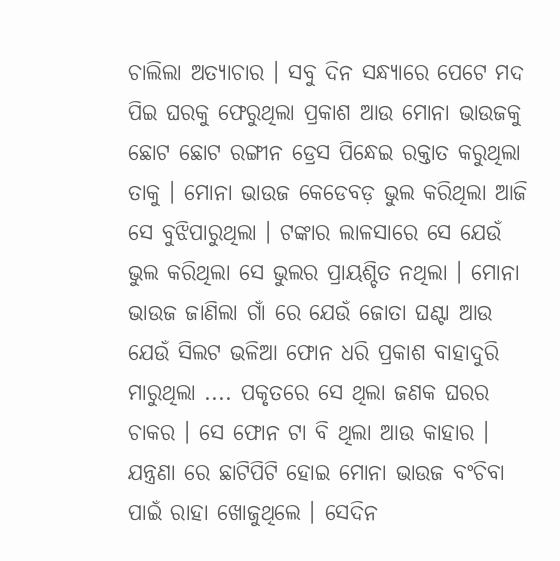ଚାଲିଲା ଅତ୍ୟାଚାର । ସବୁ ଦିନ ସନ୍ଧ୍ୟାରେ ପେଟେ ମଦ ପିଇ ଘରକୁ ଫେରୁଥିଲା ପ୍ରକାଶ ଆଉ ମୋନା ଭାଉଜକୁ ଛୋଟ ଛୋଟ ରଙ୍ଗୀନ ଡ୍ରେସ ପିନ୍ଧେଇ ରକ୍ତାତ କରୁଥିଲା ତାକୁ । ମୋନା ଭାଉଜ କେଡେବଡ଼ ଭୁଲ କରିଥିଲା ଆଜି ସେ ବୁଝିପାରୁଥିଲା । ଟଙ୍କାର ଲାଳସାରେ ସେ ଯେଉଁ ଭୁଲ କରିଥିଲା ସେ ଭୁଲର ପ୍ରାୟଶ୍ଚିତ ନଥିଲା । ମୋନା ଭାଉଜ ଜାଣିଲା ଗାଁ ରେ ଯେଉଁ ଜୋତା ଘଣ୍ଟା ଆଉ ଯେଉଁ ସିଲଟ ଭଳିଆ ଫୋନ ଧରି ପ୍ରକାଶ ବାହାଦୁରି ମାରୁଥିଲା .... ପକୃତରେ ସେ ଥିଲା ଜଣକ ଘରର ଚାକର । ସେ ଫୋନ ଟା ବି ଥିଲା ଆଉ କାହାର ।
ଯନ୍ତ୍ରଣା ରେ ଛାଟିପିଟି ହୋଇ ମୋନା ଭାଉଜ ବଂଚିବା ପାଇଁ ରାହା ଖୋଜୁଥିଲେ । ସେଦିନ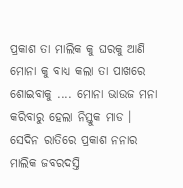ପ୍ରକାଶ ତା ମାଲିକ କୁ ଘରକୁ ଆଣି ମୋନା କୁ ବାଧ୍ୟ କଲା ତା ପାଖରେ ଶୋଇବାକୁ .... ମୋନା ଭାଉଜ ମନା କରିବାରୁ ହେଲା ନିସ୍ତୁକ ମାଡ । ସେଦିନ ରାତିରେ ପ୍ରକାଶ ନନାର ମାଲିକ ଜବରଦସ୍ତି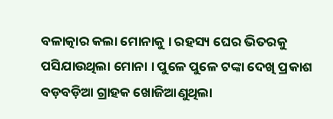ବଳାତ୍କାର କଲା ମୋନାକୁ । ରହସ୍ୟ ଘେର ଭିତରକୁ ପସିଯାଉଥିଲା ମୋନା । ପୁଳେ ପୁଳେ ଟଙ୍କା ଦେଖି ପ୍ରକାଶ ବଡ଼ବଡ଼ିଆ ଗ୍ରାହକ ଖୋଜିଆଣୁଥିଲା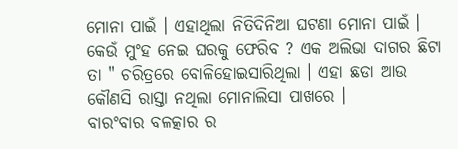ମୋନା ପାଇଁ । ଏହାଥିଲା ନିତିଦିନିଆ ଘଟଣା ମୋନା ପାଇଁ । କେଉଁ ମୁଂହ ନେଇ ଘରକୁ ଫେରିବ ? ଏକ ଅଲିଭା ଦାଗର ଛିଟା ତା " ଚରିତ୍ରରେ ବୋଳିହୋଇସାରିଥିଲା । ଏହା ଛଡା ଆଉ କୌଣସି ରାସ୍ତା ନଥିଲା ମୋନାଲିସା ପାଖରେ ।
ବାରଂବାର ବଳତ୍କାର ର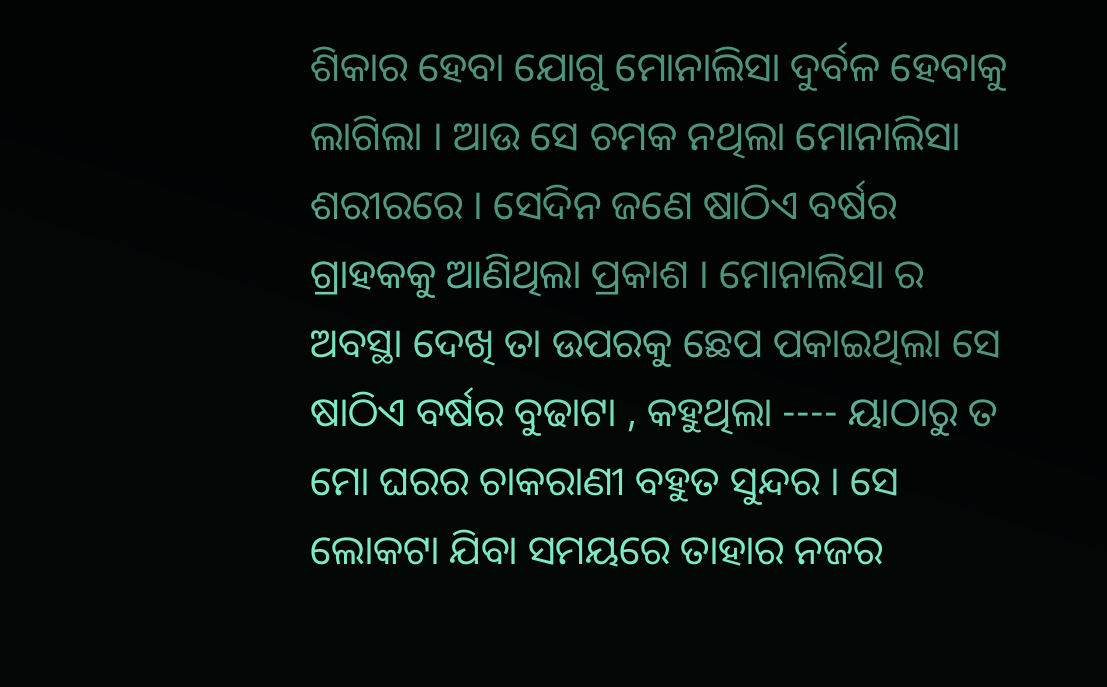ଶିକାର ହେବା ଯୋଗୁ ମୋନାଲିସା ଦୁର୍ବଳ ହେବାକୁ ଲାଗିଲା । ଆଉ ସେ ଚମକ ନଥିଲା ମୋନାଲିସା ଶରୀରରେ । ସେଦିନ ଜଣେ ଷାଠିଏ ବର୍ଷର ଗ୍ରାହକକୁ ଆଣିଥିଲା ପ୍ରକାଶ । ମୋନାଲିସା ର ଅବସ୍ଥା ଦେଖି ତା ଉପରକୁ ଛେପ ପକାଇଥିଲା ସେ ଷାଠିଏ ବର୍ଷର ବୁଢାଟା , କହୁଥିଲା ---- ୟାଠାରୁ ତ ମୋ ଘରର ଚାକରାଣୀ ବହୁତ ସୁନ୍ଦର । ସେ ଲୋକଟା ଯିବା ସମୟରେ ତାହାର ନଜର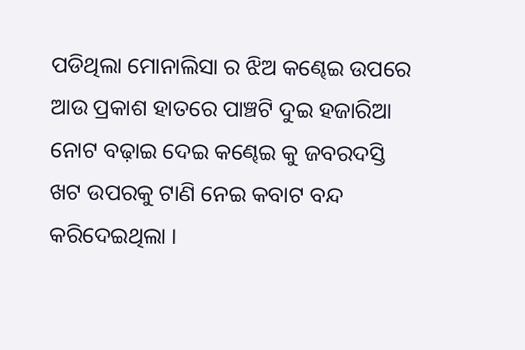ପଡିଥିଲା ମୋନାଲିସା ର ଝିଅ କଣ୍ଢେଇ ଉପରେ ଆଉ ପ୍ରକାଶ ହାତରେ ପାଞ୍ଚଟି ଦୁଇ ହଜାରିଆ ନୋଟ ବଢ଼ାଇ ଦେଇ କଣ୍ଢେଇ କୁ ଜବରଦସ୍ତି ଖଟ ଉପରକୁ ଟାଣି ନେଇ କବାଟ ବନ୍ଦ କରିଦେଇଥିଲା ।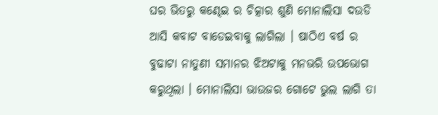ଘର ଭିତରୁ କଣ୍ଢେଇ ର ଚିତ୍କାର ଶୁଣି ମୋନାଲିସା ଦଉଡି ଆସି କବାଟ ବାଡେଇବାକୁ ଲାଗିଲା । ଷାଠିଏ ବର୍ଷ ର ବୁଢାଟା ନାତୁଣୀ ସମାନର ଝିଅଟାକୁ ମନଭରି ଉପଭୋଗ କରୁଥିଲା । ମୋନାଲିସା ଭାଉଜର ଗୋଟେ ଭୁଲ ଲାଗି ତା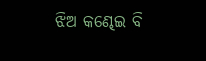ଝିଅ କଣ୍ଢେଇ ବି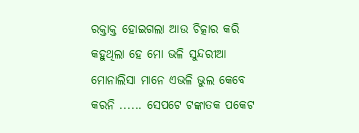ରକ୍ତାକ୍ତ ହୋଇଗଲା ଆଉ ଚିତ୍କାର କରି କହୁଥିଲା ହେ ମୋ ଭଳି ସୁନ୍ଦରୀଆ ମୋନାଲିସା ମାନେ ଏଭଳି ଭୁଲ କେବେ କରନି ...... ସେପଟେ ଟଙ୍କାତକ ପକେଟ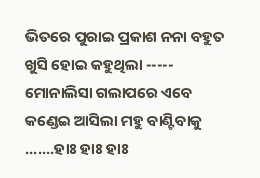ଭିତରେ ପୁରାଇ ପ୍ରକାଶ ନନା ବହୁତ ଖୁସି ହୋଇ କହୁଥିଲା ----- ମୋନାଲିସା ଗଲାପରେ ଏବେ କଣ୍ଡେଇ ଆସିଲା ମହୁ ବାଣ୍ଟିବାକୁ .......ହାଃ ହାଃ ହାଃ